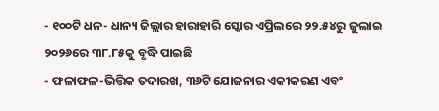- ୧୦୦ଟି ଧନ- ଧାନ୍ୟ ଜିଲ୍ଲାର ହାରାହାରି ସ୍କୋର ଏପ୍ରିଲରେ ୨୨.୫୪ରୁ ଜୁଲାଇ ୨୦୨୬ରେ ୩୮.୮୫କୁ ବୃଦ୍ଧି ପାଇଛି
- ଫଳାଫଳ-ଭିତ୍ତିକ ତଦାରଖ, ୩୬ଟି ଯୋଜନାର ଏକୀକରଣ ଏବଂ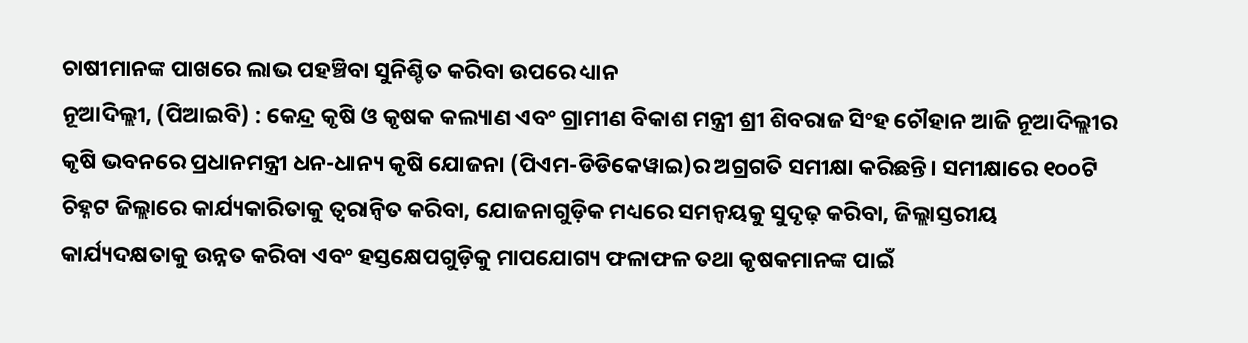ଚାଷୀମାନଙ୍କ ପାଖରେ ଲାଭ ପହଞ୍ଚିବା ସୁନିଶ୍ଚିତ କରିବା ଉପରେ ଧ୍ୟାନ
ନୂଆଦିଲ୍ଲୀ, (ପିଆଇବି) : କେନ୍ଦ୍ର କୃଷି ଓ କୃଷକ କଲ୍ୟାଣ ଏବଂ ଗ୍ରାମୀଣ ବିକାଶ ମନ୍ତ୍ରୀ ଶ୍ରୀ ଶିବରାଜ ସିଂହ ଚୌହାନ ଆଜି ନୂଆଦିଲ୍ଲୀର କୃଷି ଭବନରେ ପ୍ରଧାନମନ୍ତ୍ରୀ ଧନ-ଧାନ୍ୟ କୃଷି ଯୋଜନା (ପିଏମ-ଡିଡିକେୱାଇ)ର ଅଗ୍ରଗତି ସମୀକ୍ଷା କରିଛନ୍ତି। ସମୀକ୍ଷାରେ ୧୦୦ଟି ଚିହ୍ନଟ ଜିଲ୍ଲାରେ କାର୍ଯ୍ୟକାରିତାକୁ ତ୍ୱରାନ୍ୱିତ କରିବା, ଯୋଜନାଗୁଡ଼ିକ ମଧ୍ୟରେ ସମନ୍ୱୟକୁ ସୁଦୃଢ଼ କରିବା, ଜିଲ୍ଲାସ୍ତରୀୟ କାର୍ଯ୍ୟଦକ୍ଷତାକୁ ଉନ୍ନତ କରିବା ଏବଂ ହସ୍ତକ୍ଷେପଗୁଡ଼ିକୁ ମାପଯୋଗ୍ୟ ଫଳାଫଳ ତଥା କୃଷକମାନଙ୍କ ପାଇଁ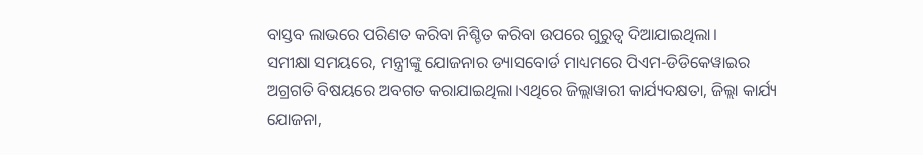ବାସ୍ତବ ଲାଭରେ ପରିଣତ କରିବା ନିଶ୍ଚିତ କରିବା ଉପରେ ଗୁରୁତ୍ୱ ଦିଆଯାଇଥିଲା।
ସମୀକ୍ଷା ସମୟରେ, ମନ୍ତ୍ରୀଙ୍କୁ ଯୋଜନାର ଡ୍ୟାସବୋର୍ଡ ମାଧ୍ୟମରେ ପିଏମ-ଡିଡିକେୱାଇର ଅଗ୍ରଗତି ବିଷୟରେ ଅବଗତ କରାଯାଇଥିଲା।ଏଥିରେ ଜିଲ୍ଲାୱାରୀ କାର୍ଯ୍ୟଦକ୍ଷତା, ଜିଲ୍ଲା କାର୍ଯ୍ୟ ଯୋଜନା,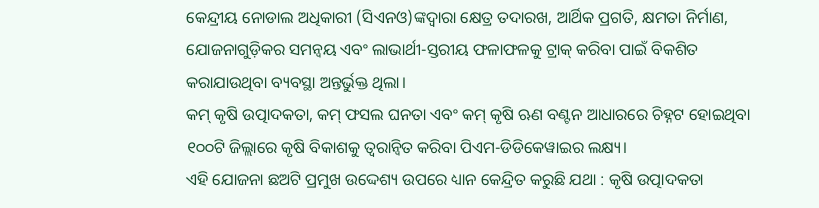କେନ୍ଦ୍ରୀୟ ନୋଡାଲ ଅଧିକାରୀ (ସିଏନଓ)ଙ୍କଦ୍ୱାରା କ୍ଷେତ୍ର ତଦାରଖ, ଆର୍ଥିକ ପ୍ରଗତି, କ୍ଷମତା ନିର୍ମାଣ, ଯୋଜନାଗୁଡ଼ିକର ସମନ୍ୱୟ ଏବଂ ଲାଭାର୍ଥୀ-ସ୍ତରୀୟ ଫଳାଫଳକୁ ଟ୍ରାକ୍ କରିବା ପାଇଁ ବିକଶିତ କରାଯାଉଥିବା ବ୍ୟବସ୍ଥା ଅନ୍ତର୍ଭୁକ୍ତ ଥିଲା।
କମ୍ କୃଷି ଉତ୍ପାଦକତା, କମ୍ ଫସଲ ଘନତା ଏବଂ କମ୍ କୃଷି ଋଣ ବଣ୍ଟନ ଆଧାରରେ ଚିହ୍ନଟ ହୋଇଥିବା ୧୦୦ଟି ଜିଲ୍ଲାରେ କୃଷି ବିକାଶକୁ ତ୍ୱରାନ୍ୱିତ କରିବା ପିଏମ-ଡିଡିକେୱାଇର ଲକ୍ଷ୍ୟ।
ଏହି ଯୋଜନା ଛଅଟି ପ୍ରମୁଖ ଉଦ୍ଦେଶ୍ୟ ଉପରେ ଧ୍ୟାନ କେନ୍ଦ୍ରିତ କରୁଛି ଯଥା : କୃଷି ଉତ୍ପାଦକତା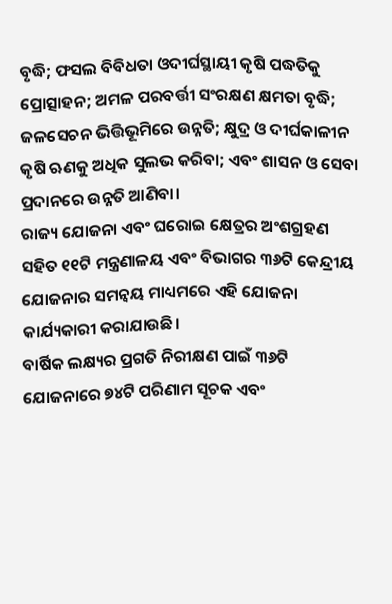ବୃଦ୍ଧି; ଫସଲ ବିବିଧତା ଓଦୀର୍ଘସ୍ଥାୟୀ କୃଷି ପଦ୍ଧତିକୁ ପ୍ରୋତ୍ସାହନ; ଅମଳ ପରବର୍ତ୍ତୀ ସଂରକ୍ଷଣ କ୍ଷମତା ବୃଦ୍ଧି; ଜଳସେଚନ ଭିତ୍ତିଭୂମିରେ ଉନ୍ନତି; କ୍ଷୁଦ୍ର ଓ ଦୀର୍ଘକାଳୀନ କୃଷି ଋଣକୁ ଅଧିକ ସୁଲଭ କରିବା; ଏବଂ ଶାସନ ଓ ସେବା ପ୍ରଦାନରେ ଉନ୍ନତି ଆଣିବା।
ରାଜ୍ୟ ଯୋଜନା ଏବଂ ଘରୋଇ କ୍ଷେତ୍ରର ଅଂଶଗ୍ରହଣ ସହିତ ୧୧ଟି ମନ୍ତ୍ରଣାଳୟ ଏବଂ ବିଭାଗର ୩୬ଟି କେନ୍ଦ୍ରୀୟ ଯୋଜନାର ସମନ୍ୱୟ ମାଧ୍ୟମରେ ଏହି ଯୋଜନା କାର୍ଯ୍ୟକାରୀ କରାଯାଉଛି।
ବାର୍ଷିକ ଲକ୍ଷ୍ୟର ପ୍ରଗତି ନିରୀକ୍ଷଣ ପାଇଁ ୩୬ଟି ଯୋଜନାରେ ୭୪ଟି ପରିଣାମ ସୂଚକ ଏବଂ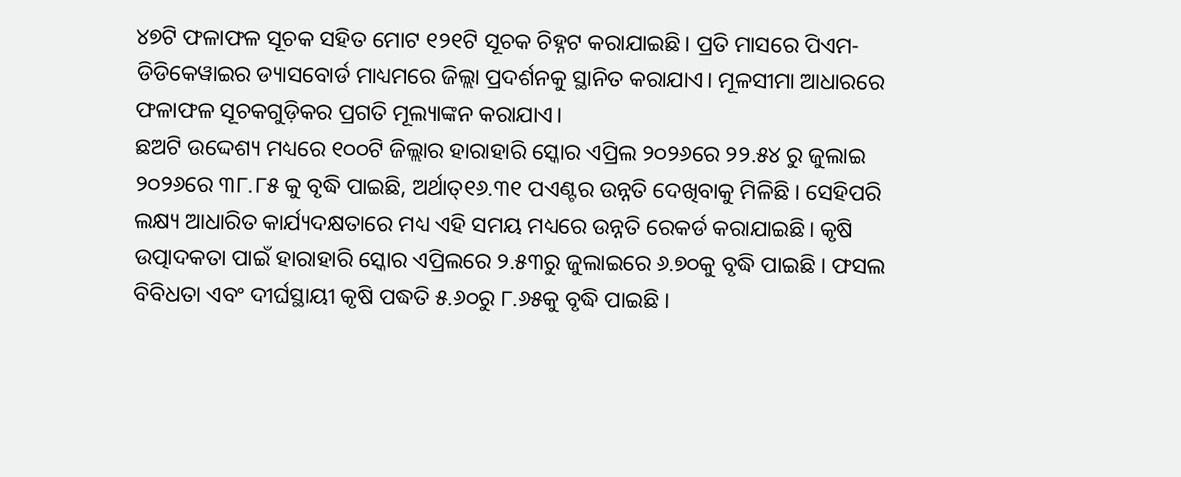୪୭ଟି ଫଳାଫଳ ସୂଚକ ସହିତ ମୋଟ ୧୨୧ଟି ସୂଚକ ଚିହ୍ନଟ କରାଯାଇଛି। ପ୍ରତି ମାସରେ ପିଏମ-ଡିଡିକେୱାଇର ଡ୍ୟାସବୋର୍ଡ ମାଧ୍ୟମରେ ଜିଲ୍ଲା ପ୍ରଦର୍ଶନକୁ ସ୍ଥାନିତ କରାଯାଏ। ମୂଳସୀମା ଆଧାରରେ ଫଳାଫଳ ସୂଚକଗୁଡ଼ିକର ପ୍ରଗତି ମୂଲ୍ୟାଙ୍କନ କରାଯାଏ।
ଛଅଟି ଉଦ୍ଦେଶ୍ୟ ମଧ୍ୟରେ ୧୦୦ଟି ଜିଲ୍ଲାର ହାରାହାରି ସ୍କୋର ଏପ୍ରିଲ ୨୦୨୬ରେ ୨୨.୫୪ ରୁ ଜୁଲାଇ ୨୦୨୬ରେ ୩୮.୮୫ କୁ ବୃଦ୍ଧି ପାଇଛି, ଅର୍ଥାତ୍୧୬.୩୧ ପଏଣ୍ଟର ଉନ୍ନତି ଦେଖିବାକୁ ମିଳିଛି । ସେହିପରି ଲକ୍ଷ୍ୟ ଆଧାରିତ କାର୍ଯ୍ୟଦକ୍ଷତାରେ ମଧ୍ୟ ଏହି ସମୟ ମଧ୍ୟରେ ଉନ୍ନତି ରେକର୍ଡ କରାଯାଇଛି। କୃଷି ଉତ୍ପାଦକତା ପାଇଁ ହାରାହାରି ସ୍କୋର ଏପ୍ରିଲରେ ୨.୫୩ରୁ ଜୁଲାଇରେ ୬.୭୦କୁ ବୃଦ୍ଧି ପାଇଛି । ଫସଲ ବିବିଧତା ଏବଂ ଦୀର୍ଘସ୍ଥାୟୀ କୃଷି ପଦ୍ଧତି ୫.୬୦ରୁ ୮.୬୫କୁ ବୃଦ୍ଧି ପାଇଛି ।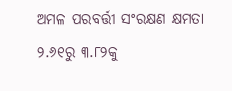ଅମଳ ପରବର୍ତ୍ତୀ ସଂରକ୍ଷଣ କ୍ଷମତା ୨.୬୧ରୁ ୩.୮୨କୁ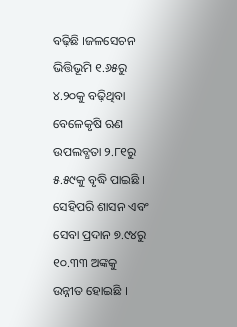ବଢ଼ିଛି ।ଜଳସେଚନ ଭିତ୍ତିଭୂମି ୧.୬୫ରୁ ୪.୨୦କୁ ବଢ଼ିଥିବା ବେଳେକୃଷି ଋଣ ଉପଲବ୍ଧତା ୨.୮୧ରୁ ୫.୫୯କୁ ବୃଦ୍ଧି ପାଇଛି । ସେହିପରି ଶାସନ ଏବଂ ସେବା ପ୍ରଦାନ ୭.୯୪ରୁ ୧୦.୩୩ ଅଙ୍କକୁ ଉନ୍ନୀତ ହୋଇଛି ।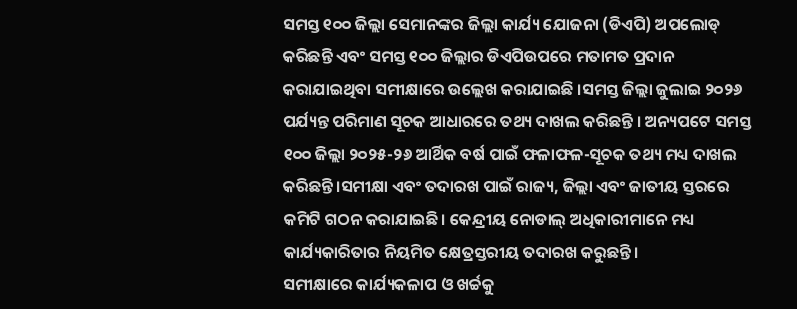ସମସ୍ତ ୧୦୦ ଜିଲ୍ଲା ସେମାନଙ୍କର ଜିଲ୍ଲା କାର୍ଯ୍ୟ ଯୋଜନା (ଡିଏପି) ଅପଲୋଡ୍ କରିଛନ୍ତି ଏବଂ ସମସ୍ତ ୧୦୦ ଜିଲ୍ଲାର ଡିଏପିଉପରେ ମତାମତ ପ୍ରଦାନ କରାଯାଇଥିବା ସମୀକ୍ଷାରେ ଉଲ୍ଲେଖ କରାଯାଇଛି ।ସମସ୍ତ ଜିଲ୍ଲା ଜୁଲାଇ ୨୦୨୬ ପର୍ଯ୍ୟନ୍ତ ପରିମାଣ ସୂଚକ ଆଧାରରେ ତଥ୍ୟ ଦାଖଲ କରିଛନ୍ତି । ଅନ୍ୟପଟେ ସମସ୍ତ ୧୦୦ ଜିଲ୍ଲା ୨୦୨୫-୨୬ ଆର୍ଥିକ ବର୍ଷ ପାଇଁ ଫଳାଫଳ-ସୂଚକ ତଥ୍ୟ ମଧ୍ୟ ଦାଖଲ କରିଛନ୍ତି।ସମୀକ୍ଷା ଏବଂ ତଦାରଖ ପାଇଁ ରାଜ୍ୟ, ଜିଲ୍ଲା ଏବଂ ଜାତୀୟ ସ୍ତରରେ କମିଟି ଗଠନ କରାଯାଇଛି। କେନ୍ଦ୍ରୀୟ ନୋଡାଲ୍ ଅଧିକାରୀମାନେ ମଧ୍ୟ କାର୍ଯ୍ୟକାରିତାର ନିୟମିତ କ୍ଷେତ୍ରସ୍ତରୀୟ ତଦାରଖ କରୁଛନ୍ତି।
ସମୀକ୍ଷାରେ କାର୍ଯ୍ୟକଳାପ ଓ ଖର୍ଚ୍ଚକୁ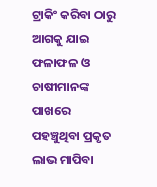ଟ୍ରାକିଂ କରିବା ଠାରୁ ଆଗକୁ ଯାଇ ଫଳାଫଳ ଓ ଚାଷୀମାନଙ୍କ ପାଖରେ ପହଞ୍ଚୁଥିବା ପ୍ରକୃତ ଲାଭ ମାପିବା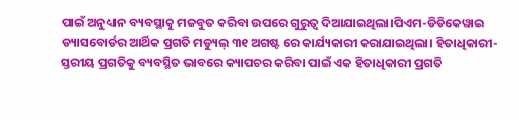ପାଇଁ ଅନୁଧ୍ୟାନ ବ୍ୟବସ୍ଥାକୁ ମଜବୁତ କରିବା ଉପରେ ଗୁରୁତ୍ୱ ଦିଆଯାଇଥିଲା।ପିଏମ-ଡିଡିକେୱାଇ ଡ୍ୟାସବୋର୍ଡର ଆର୍ଥିକ ପ୍ରଗତି ମଡ୍ୟୁଲ୍ ୩୧ ଅଗଷ୍ଟ ରେ କାର୍ଯ୍ୟକାରୀ କରାଯାଇଥିଲା। ହିତାଧିକାରୀ-ସ୍ତରୀୟ ପ୍ରଗତିକୁ ବ୍ୟବସ୍ଥିତ ଭାବରେ କ୍ୟାପଚର କରିବା ପାଇଁ ଏକ ହିତାଧିକାରୀ ପ୍ରଗତି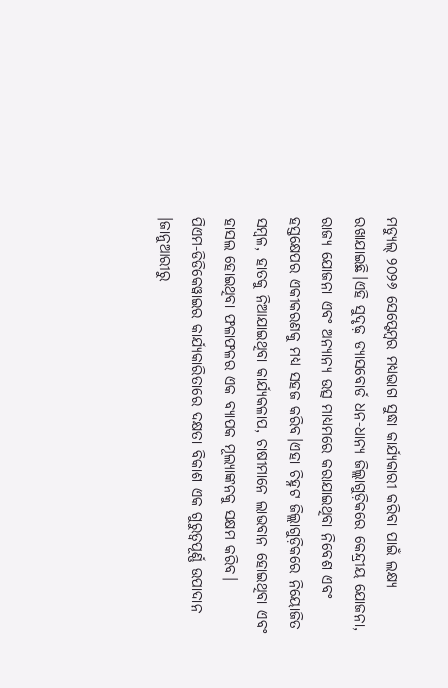ମଡ୍ୟୁଲ୍ ୨୦୨୬ ସେପ୍ଟେମ୍ବର ମଧ୍ୟଭାଗ ସୁଦ୍ଧା କାର୍ଯ୍ୟକାରୀ କରିବା ପାଇଁ ଲକ୍ଷ୍ୟ ରଖାଯାଇଛି।ଏହି ସୁଦୃଢ଼ ଡ୍ୟାସବୋର୍ଡ ଧନ-ଧାନ୍ୟ ଜିଲ୍ଲାଗୁଡ଼ିକରେ କେନ୍ଦ୍ରୀୟ ଯୋଜନା, ରାଜ୍ୟ ଯୋଜନା ଏବଂ ଅନ୍ୟାନ୍ୟ ଉତ୍ସ ମାଧ୍ୟମରେ କରାଯାଇଥିବା ନିବେଶ ଏବଂ ହସ୍ତକ୍ଷେପର ଏକୀକରଣକୁ ମଧ୍ୟ ସହଜ କରିବ।ଏହା ଚିହ୍ନଟ ଜିଲ୍ଲାଗୁଡ଼ିକରେ ନିୟୋଜିତ ସମ୍ବଳ, ହାତକୁ ନିଆଯାଇଥିବା କାର୍ଯ୍ୟକଳାପ, ଚାଷୀମାନେ ଲାଭବାନ ହୋଇଥିବା ଏବଂ ହାସଲ ହୋଇଥିବା ଫଳାଫଳର ଏକ ବ୍ୟାପକ ମୂଲ୍ୟାଙ୍କନକୁ ସକ୍ଷମ କରିବ।
ପିଏମ-ଡିଡିକେୱାଇର କାର୍ଯ୍ୟକାରିତାରେ ଦକ୍ଷତା ବିକାଶ ଏକ ଗୁରୁତ୍ୱପୂର୍ଣ୍ଣ ଉପାଦାନ ।ଜାନୁଆରୀରୁ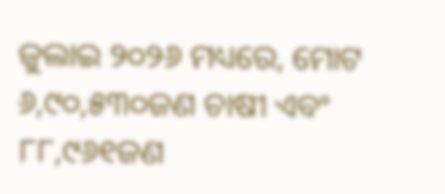ଜୁଲାଇ ୨୦୨୬ ମଧ୍ୟରେ, ମୋଟ ୬,୯୦,୫୩୦ଜଣ ଚାଷୀ ଏବଂ ୮୮,୯୬୧ଜଣ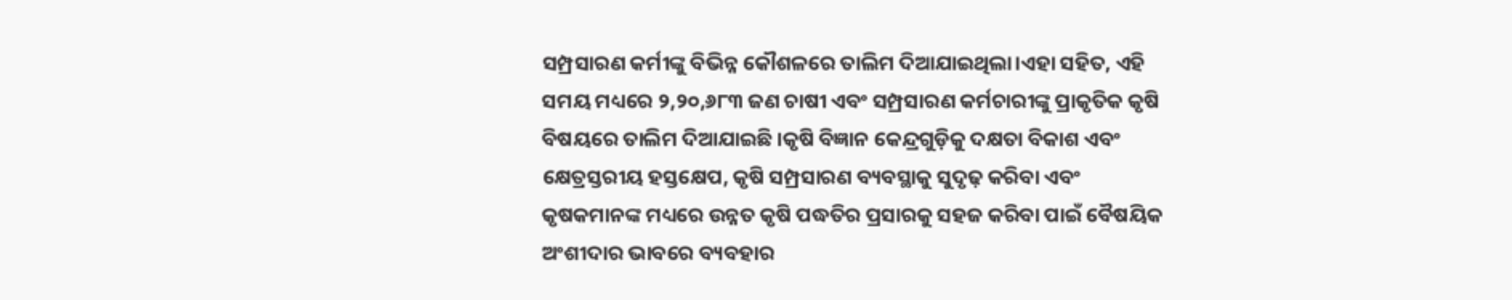ସମ୍ପ୍ରସାରଣ କର୍ମୀଙ୍କୁ ବିଭିନ୍ନ କୌଶଳରେ ତାଲିମ ଦିଆଯାଇଥିଲା।ଏହା ସହିତ, ଏହି ସମୟ ମଧ୍ୟରେ ୨,୨୦,୬୮୩ ଜଣ ଚାଷୀ ଏବଂ ସମ୍ପ୍ରସାରଣ କର୍ମଚାରୀଙ୍କୁ ପ୍ରାକୃତିକ କୃଷି ବିଷୟରେ ତାଲିମ ଦିଆଯାଇଛି ।କୃଷି ବିଜ୍ଞାନ କେନ୍ଦ୍ରଗୁଡ଼ିକୁ ଦକ୍ଷତା ବିକାଶ ଏବଂ କ୍ଷେତ୍ରସ୍ତରୀୟ ହସ୍ତକ୍ଷେପ, କୃଷି ସମ୍ପ୍ରସାରଣ ବ୍ୟବସ୍ଥାକୁ ସୁଦୃଢ଼ କରିବା ଏବଂ କୃଷକମାନଙ୍କ ମଧ୍ୟରେ ଉନ୍ନତ କୃଷି ପଦ୍ଧତିର ପ୍ରସାରକୁ ସହଜ କରିବା ପାଇଁ ବୈଷୟିକ ଅଂଶୀଦାର ଭାବରେ ବ୍ୟବହାର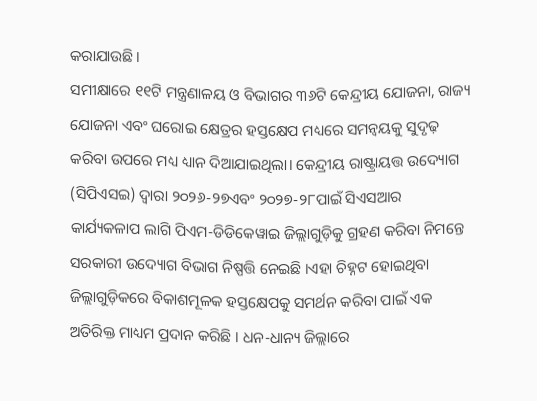କରାଯାଉଛି।
ସମୀକ୍ଷାରେ ୧୧ଟି ମନ୍ତ୍ରଣାଳୟ ଓ ବିଭାଗର ୩୬ଟି କେନ୍ଦ୍ରୀୟ ଯୋଜନା, ରାଜ୍ୟ ଯୋଜନା ଏବଂ ଘରୋଇ କ୍ଷେତ୍ରର ହସ୍ତକ୍ଷେପ ମଧ୍ୟରେ ସମନ୍ୱୟକୁ ସୁଦୃଢ଼ କରିବା ଉପରେ ମଧ୍ୟ ଧ୍ୟାନ ଦିଆଯାଇଥିଲା। କେନ୍ଦ୍ରୀୟ ରାଷ୍ଟ୍ରାୟତ୍ତ ଉଦ୍ୟୋଗ (ସିପିଏସଇ) ଦ୍ୱାରା ୨୦୨୬-୨୭ଏବଂ ୨୦୨୭-୨୮ପାଇଁ ସିଏସଆର କାର୍ଯ୍ୟକଳାପ ଲାଗି ପିଏମ-ଡିଡିକେୱାଇ ଜିଲ୍ଲାଗୁଡ଼ିକୁ ଗ୍ରହଣ କରିବା ନିମନ୍ତେ ସରକାରୀ ଉଦ୍ୟୋଗ ବିଭାଗ ନିଷ୍ପତ୍ତି ନେଇଛି ।ଏହା ଚିହ୍ନଟ ହୋଇଥିବା ଜିଲ୍ଲାଗୁଡ଼ିକରେ ବିକାଶମୂଳକ ହସ୍ତକ୍ଷେପକୁ ସମର୍ଥନ କରିବା ପାଇଁ ଏକ ଅତିରିକ୍ତ ମାଧ୍ୟମ ପ୍ରଦାନ କରିଛି । ଧନ-ଧାନ୍ୟ ଜିଲ୍ଲାରେ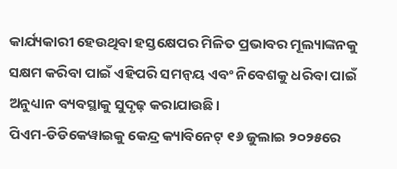କାର୍ଯ୍ୟକାରୀ ହେଉଥିବା ହସ୍ତକ୍ଷେପର ମିଳିତ ପ୍ରଭାବର ମୂଲ୍ୟାଙ୍କନକୁ ସକ୍ଷମ କରିବା ପାଇଁ ଏହିପରି ସମନ୍ୱୟ ଏବଂ ନିବେଶକୁ ଧରିବା ପାଇଁ ଅନୁଧ୍ୟାନ ବ୍ୟବସ୍ଥାକୁ ସୁଦୃଢ଼ କରାଯାଉଛି।
ପିଏମ-ଡିଡିକେୱାଇକୁ କେନ୍ଦ୍ର କ୍ୟାବିନେଟ୍ ୧୬ ଜୁଲାଇ ୨୦୨୫ରେ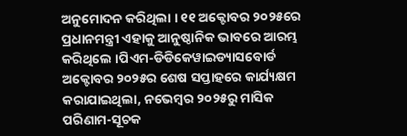ଅନୁମୋଦନ କରିଥିଲା । ୧୧ ଅକ୍ଟୋବର ୨୦୨୫ରେ ପ୍ରଧାନମନ୍ତ୍ରୀ ଏହାକୁ ଆନୁଷ୍ଠାନିକ ଭାବରେ ଆରମ୍ଭ କରିଥିଲେ ।ପିଏମ-ଡିଡିକେୱାଇଡ୍ୟାସବୋର୍ଡ ଅକ୍ଟୋବର ୨୦୨୫ର ଶେଷ ସପ୍ତାହରେ କାର୍ଯ୍ୟକ୍ଷମ କରାଯାଇଥିଲା, ନଭେମ୍ବର ୨୦୨୫ରୁ ମାସିକ ପରିଣାମ-ସୂଚକ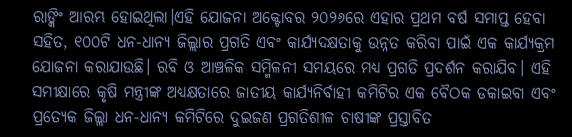ରାଙ୍କିଂ ଆରମ୍ଭ ହୋଇଥିଲା।ଏହି ଯୋଜନା ଅକ୍ଟୋବର ୨୦୨୬ରେ ଏହାର ପ୍ରଥମ ବର୍ଷ ସମାପ୍ତ ହେବା ସହିତ, ୧୦୦ଟି ଧନ-ଧାନ୍ୟ ଜିଲ୍ଲାର ପ୍ରଗତି ଏବଂ କାର୍ଯ୍ୟଦକ୍ଷତାକୁ ଉନ୍ନତ କରିବା ପାଇଁ ଏକ କାର୍ଯ୍ୟକ୍ରମ ଯୋଜନା କରାଯାଉଛି। ରବି ଓ ଆଞ୍ଚଳିକ ସମ୍ମିଳନୀ ସମୟରେ ମଧ୍ୟ ପ୍ରଗତି ପ୍ରଦର୍ଶନ କରାଯିବ। ଏହି ସମୀକ୍ଷାରେ କୃଷି ମନ୍ତ୍ରୀଙ୍କ ଅଧ୍ୟକ୍ଷତାରେ ଜାତୀୟ କାର୍ଯ୍ୟନିର୍ବାହୀ କମିଟିର ଏକ ବୈଠକ ଡକାଇବା ଏବଂ ପ୍ରତ୍ୟେକ ଜିଲ୍ଲା ଧନ-ଧାନ୍ୟ କମିଟିରେ ଦୁଇଜଣ ପ୍ରଗତିଶୀଳ ଚାଷୀଙ୍କ ପ୍ରସ୍ତାବିତ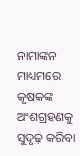ନାମାଙ୍କନ ମାଧ୍ୟମରେ କୃଷକଙ୍କ ଅଂଶଗ୍ରହଣକୁ ସୁଦୃଢ଼ କରିବା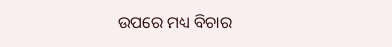ଉପରେ ମଧ୍ୟ ବିଚାର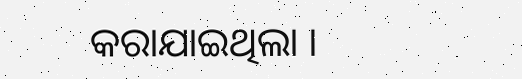କରାଯାଇଥିଲା ।